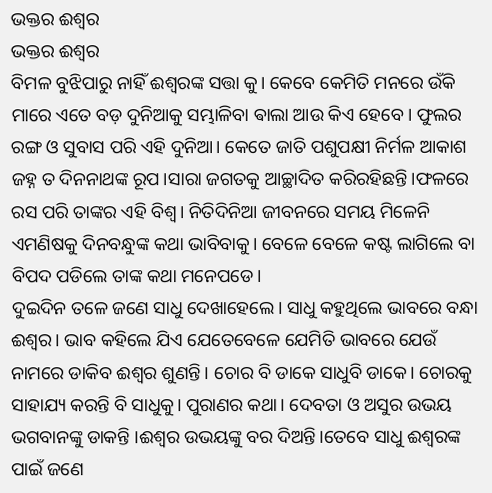ଭକ୍ତର ଈଶ୍ୱର
ଭକ୍ତର ଈଶ୍ୱର
ବିମଳ ବୁଝିପାରୁ ନାହିଁ ଈଶ୍ୱରଙ୍କ ସତ୍ତା କୁ। କେବେ କେମିତି ମନରେ ଉଁକି ମାରେ ଏତେ ବଡ଼ ଦୁନିଆକୁ ସମ୍ଭାଳିବା ଵାଲା ଆଉ କିଏ ହେବେ। ଫୁଲର ରଙ୍ଗ ଓ ସୁବାସ ପରି ଏହି ଦୁନିଆ। କେତେ ଜାତି ପଶୁପକ୍ଷୀ ନିର୍ମଳ ଆକାଶ ଜହ୍ନ ତ ଦିନନାଥଙ୍କ ରୂପ।ସାରା ଜଗତକୁ ଆଚ୍ଛାଦିତ କରିରହିଛନ୍ତି।ଫଳରେ ରସ ପରି ତାଙ୍କର ଏହି ବିଶ୍ୱ। ନିତିଦିନିଆ ଜୀବନରେ ସମୟ ମିଳେନି ଏମଣିଷକୁ ଦିନବନ୍ଧୁଙ୍କ କଥା ଭାବିବାକୁ। ବେଳେ ବେଳେ କଷ୍ଟ ଲାଗିଲେ ବା ବିପଦ ପଡିଲେ ତାଙ୍କ କଥା ମନେପଡେ।
ଦୁଇଦିନ ତଳେ ଜଣେ ସାଧୁ ଦେଖାହେଲେ। ସାଧୁ କହୁଥିଲେ ଭାବରେ ବନ୍ଧା ଈଶ୍ୱର। ଭାବ କହିଲେ ଯିଏ ଯେତେବେଳେ ଯେମିତି ଭାବରେ ଯେଉଁ ନାମରେ ଡାକିବ ଈଶ୍ୱର ଶୁଣନ୍ତି। ଚୋର ବି ଡାକେ ସାଧୁବି ଡାକେ। ଚୋରକୁ ସାହାଯ୍ୟ କରନ୍ତି ବି ସାଧୁକୁ। ପୁରାଣର କଥା। ଦେବତା ଓ ଅସୁର ଉଭୟ ଭଗବାନଙ୍କୁ ଡାକନ୍ତି ।ଈଶ୍ୱର ଉଭୟଙ୍କୁ ବର ଦିଅନ୍ତି।ତେବେ ସାଧୁ ଈଶ୍ୱରଙ୍କ ପାଇଁ ଜଣେ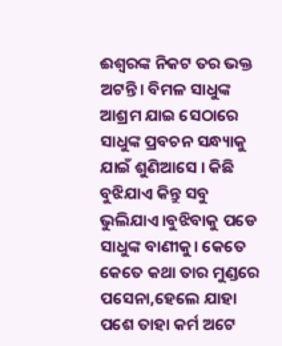ଈଶ୍ୱରଙ୍କ ନିକଟ ତର ଭକ୍ତ ଅଟନ୍ତି। ବିମଳ ସାଧୁଙ୍କ ଆଶ୍ରମ ଯାଇ ସେଠାରେ ସାଧୁଙ୍କ ପ୍ରବଚନ ସନ୍ଧ୍ୟାକୁ ଯାଇଁ ଶୁଣିଆସେ । କିଛି ବୁଝିଯାଏ କିନ୍ତୁ ସବୁ ଭୁଲିଯାଏ।ବୁଝିବାକୁ ପଡେ ସାଧୁଙ୍କ ବାଣୀକୁ। କେତେ କେତେ କଥା ତାର ମୁଣ୍ଡରେ ପସେନା,ହେଲେ ଯାହା ପଶେ ତାହା କର୍ମ ଅଟେ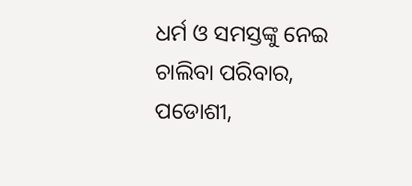ଧର୍ମ ଓ ସମସ୍ତଙ୍କୁ ନେଇ ଚାଲିବା ପରିବାର, ପଡୋଶୀ,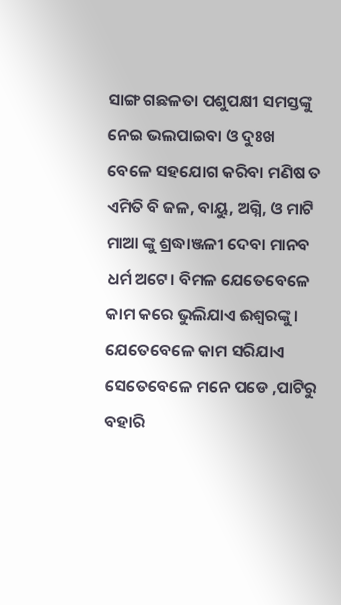ସାଙ୍ଗ ଗଛଳତା ପଶୁପକ୍ଷୀ ସମସ୍ତଙ୍କୁ ନେଇ ଭଲପାଇବା ଓ ଦୁଃଖ ବେଳେ ସହଯୋଗ କରିବା ମଣିଷ ତ ଏମିତି ବି ଜଳ, ବାୟୁ, ଅଗ୍ନି, ଓ ମାଟି ମାଆ ଙ୍କୁ ଶ୍ରଦ୍ଧାଞ୍ଜଳୀ ଦେବା ମାନବ ଧର୍ମ ଅଟେ। ବିମଳ ଯେତେବେଳେ କାମ କରେ ଭୁଲିଯାଏ ଈଶ୍ୱରଙ୍କୁ। ଯେତେବେଳେ କାମ ସରିଯାଏ ସେତେବେଳେ ମନେ ପଡେ ,ପାଟିରୁ ବହାରି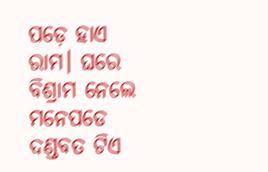ପଡ଼େ ହାଏ ରାମ। ଘରେ ବିଶ୍ରାମ ନେଲେ ମନେପଡେ ଦଣ୍ଡବତ ଟିଏ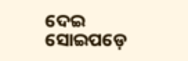ଦେଇ ସୋଇପଡ଼େ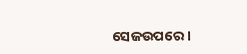ସେଜଉପରେ ।